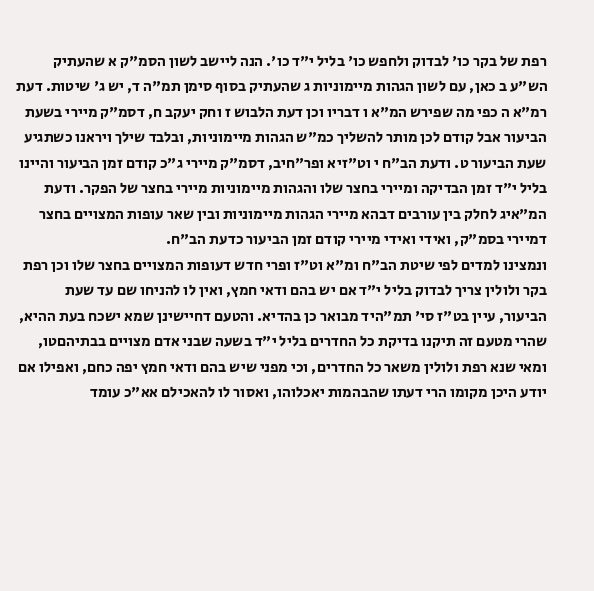רפת של בקר כו' לבדוק ולחפש כו' בליל י"ד כו'. הנה ליישב לשון הסמ"ק א שהעתיק הש"ע ב כאן, עם לשון הגהות מיימוניות ג שהעתיק בסוף סימן תמ"ה ד, יש ג' שיטות. דעת רמ"א ה כפי מה שפירש המ"א ו דבריו וכן דעת הלבוש ז וחק יעקב ח, דסמ"ק מיירי בשעת הביעור אבל קודם לכן מותר להשליך כמ"ש הגהות מיימוניות, ובלבד שילך ויראנו כשתגיע שעת הביעור ט. ודעת הב"ח י וט"זיא ופר"חיב, דסמ"ק מיירי ג"כ קודם זמן הביעור והיינו בליל י"ד זמן הבדיקה ומיירי בחצר שלו והגהות מיימוניות מיירי בחצר של הפקר. ודעת המ"איג לחלק בין עורבים דבהא מיירי הגהות מיימוניות ובין שאר עופות המצויים בחצר דמיירי בסמ"ק, ואידי ואידי מיירי קודם זמן הביעור כדעת הב"ח.
ונמצינו למדים לפי שיטת הב"ח ומ"א וט"ז ופרי חדש דעופות המצויים בחצר שלו וכן רפת בקר ולולין צריך לבדוק בליל י"ד אם יש בהם ודאי חמץ, ואין לו להניחו שם עד שעת הביעור, עיין בט"ז סי' תמ"היד מבואר כן בהדיא. והטעם דחיישינן שמא ישכח בעת ההיא, שהרי מטעם זה תיקנו בדיקת כל החדרים בליל י"ד בשעה שבני אדם מצויים בבתיהםטו, ומאי שנא רפת ולולין משאר כל החדרים, וכי מפני שיש בהם ודאי חמץ יפה כחם, ואפילו אם יודע היכן מקומו הרי דעתו שהבהמות יאכלוהו, ואסור לו להאכילם אא"כ עומד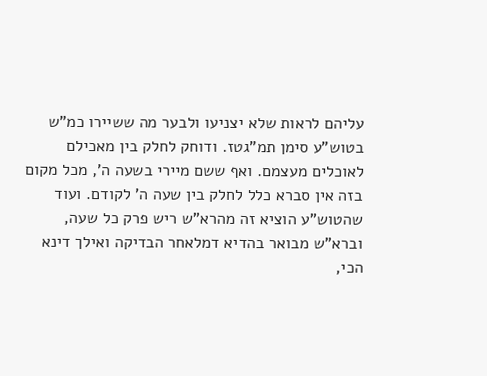עליהם לראות שלא יצניעו ולבער מה ששיירו כמ"ש בטוש"ע סימן תמ"גטז. ודוחק לחלק בין מאכילם לאוכלים מעצמם. ואף ששם מיירי בשעה ה', מכל מקום בזה אין סברא כלל לחלק בין שעה ה' לקודם. ועוד שהטוש"ע הוציא זה מהרא"ש ריש פרק כל שעה, וברא"ש מבואר בהדיא דמלאחר הבדיקה ואילך דינא הכי,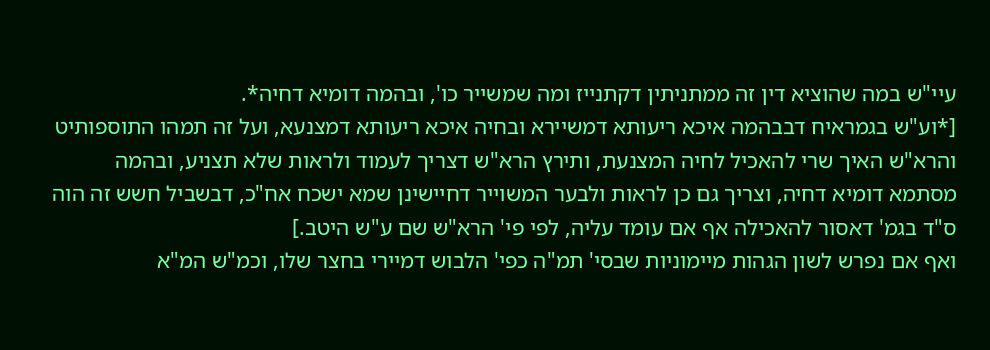עיי"ש במה שהוציא דין זה ממתניתין דקתנייז ומה שמשייר כו', ובהמה דומיא דחיה*.
[*וע"ש בגמראיח דבבהמה איכא ריעותא דמשיירא ובחיה איכא ריעותא דמצנעא, ועל זה תמהו התוספותיט והרא"ש האיך שרי להאכיל לחיה המצנעת, ותירץ הרא"ש דצריך לעמוד ולראות שלא תצניע, ובהמה מסתמא דומיא דחיה, וצריך גם כן לראות ולבער המשוייר דחיישינן שמא ישכח אח"כ, דבשביל חשש זה הוה ס"ד בגמ' דאסור להאכילה אף אם עומד עליה, לפי פי' הרא"ש שם ע"ש היטב.]
ואף אם נפרש לשון הגהות מיימוניות שבסי' תמ"ה כפי' הלבוש דמיירי בחצר שלו, וכמ"ש המ"א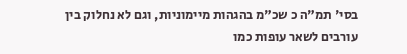בסי' תמ"ה כ שכ"מ בהגהות מיימוניות, וגם לא נחלוק בין עורבים לשאר עופות כמו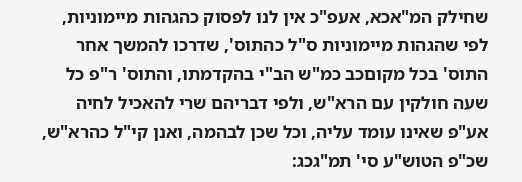שחילק המ"אכא, אעפ"כ אין לנו לפסוק כהגהות מיימוניות, לפי שהגהות מיימוניות ס"ל כהתוס', שדרכו להמשך אחר התוס' בכל מקוםכב כמ"ש הב"י בהקדמתו, והתוס' ר"פ כל שעה חולקין עם הרא"ש, ולפי דבריהם שרי להאכיל לחיה אע"פ שאינו עומד עליה, וכל שכן לבהמה, ואנן קי"ל כהרא"ש, שכ"פ הטוש"ע סי' תמ"גכג: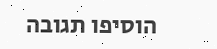הוסיפו תגובה